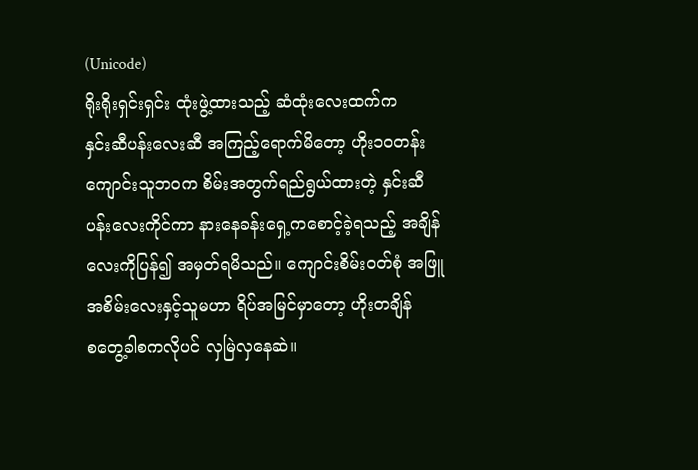(Unicode)
ရိုးရိုးရှင်းရှင်း ထုံးဖွဲ့ထားသည့် ဆံထုံးလေးထက်က
နှင်းဆီပန်းလေးဆီ အကြည့်ရောက်မိတော့ ဟိုး၁၀တန်းကျောင်းသူဘဝက စိမ်းအတွက်ရည်ရွယ်ထားတဲ့ နှင်းဆီပန်းလေးကိုင်ကာ နားနေခန်းရှေ့ကစောင့်ခဲ့ရသည့် အချိန်လေးကိုပြန်၍ အမှတ်ရမိသည်။ ကျောင်းစိမ်းဝတ်စုံ အဖြူအစိမ်းလေးနှင့်သူမဟာ ရိပ်အမြင်မှာတော့ ဟိုးတချိန်
စတွေ့ခါစကလိုပင် လှမြဲလှနေဆဲ။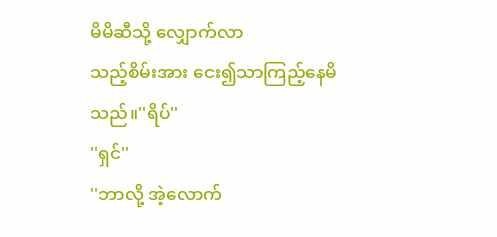မိမိဆီသို့ လျှောက်လာ
သည့်စိမ်းအား ငေး၍သာကြည့်နေမိသည်။''ရိပ်''
''ရှင်''
''ဘာလို့ အဲ့လောက်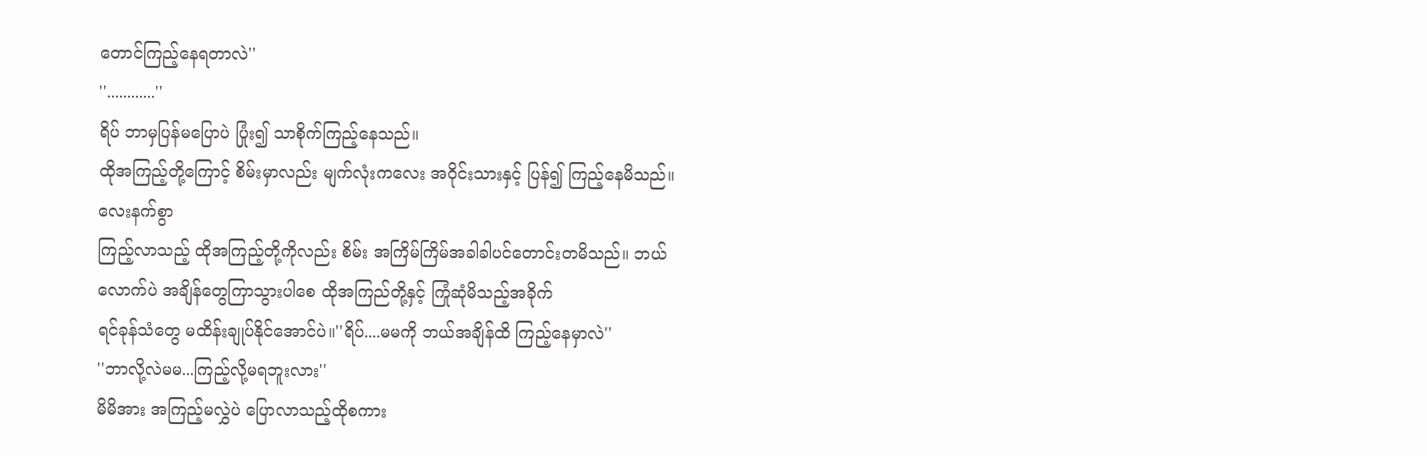တောင်ကြည့်နေရတာလဲ''
''............''
ရိပ် ဘာမှပြန်မပြောပဲ ပြုံး၍ သာစိုက်ကြည့်နေသည်။
ထိုအကြည့်တို့ကြောင့် စိမ်းမှာလည်း မျက်လုံးကလေး အဝိုင်းသားနှင့် ပြန်၍ ကြည့်နေမိသည်။လေးနက်စွာ
ကြည့်လာသည့် ထိုအကြည့်တို့ကိုလည်း စိမ်း အကြိမ်ကြိမ်အခါခါပင်တောင်းတမိသည်။ ဘယ်လောက်ပဲ အချိန်တွေကြာသွားပါစေ ထိုအကြည်တို့နှင့် ကြုံဆုံမိသည့်အခိုက်
ရင်ခုန်သံတွေ မထိန်းချုပ်နိုင်အောင်ပဲ။''ရိပ်....မမကို ဘယ်အချိန်ထိ ကြည့်နေမှာလဲ''
''ဘာလို့လဲမမ...ကြည့်လို့မရဘူးလား''
မိမိအား အကြည့်မလွှဲပဲ ပြောလာသည့်ထိုစကား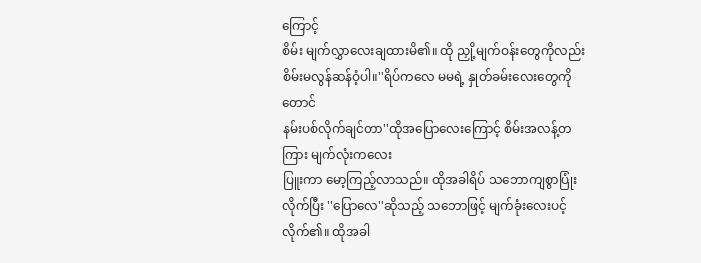ကြောင့်
စိမ်း မျက်လွှာလေးချထားမိ၏။ ထို ညှို့မျက်ဝန်းတွေကိုလည်း စိမ်းမလွန်ဆန်ဝံ့ပါ။''ရိပ်ကလေ မမရဲ့ နှုတ်ခမ်းလေးတွေကိုတောင်
နမ်းပစ်လိုက်ချင်တာ''ထိုအပြောလေးကြောင့် စိမ်းအလန့်တကြား မျက်လုံးကလေး
ပြူးကာ မော့ကြည့်လာသည်။ ထိုအခါရိပ် သဘောကျစွာပြုံးလိုက်ပြီး ''ပြောလေ''ဆိုသည့် သဘောဖြင့် မျက်ခုံးလေးပင့်လိုက်၏။ ထိုအခါ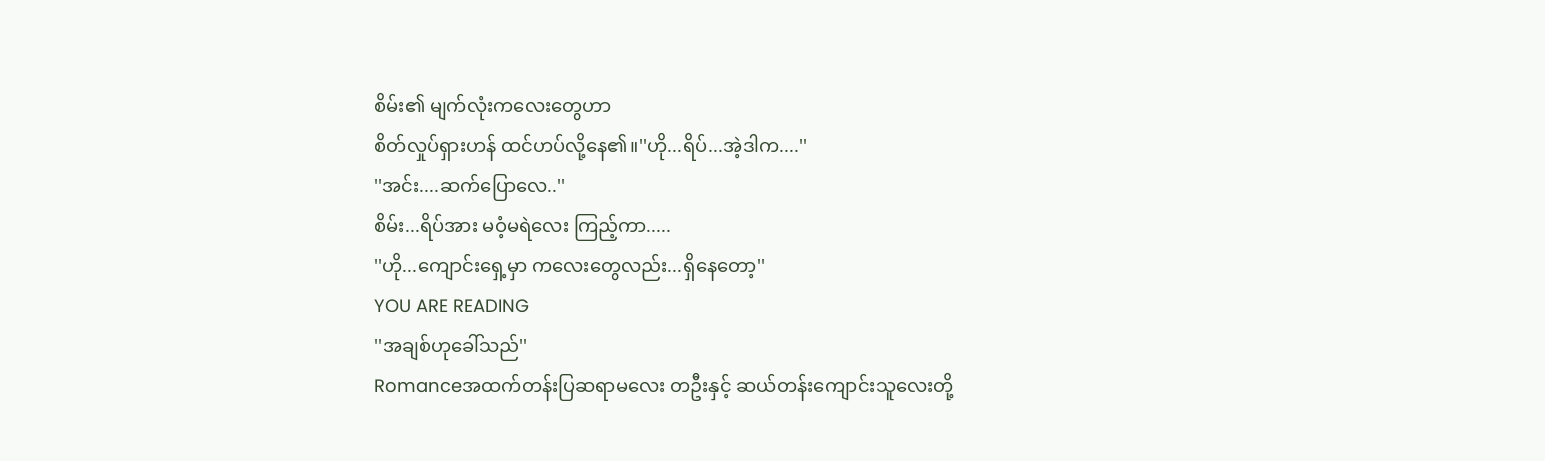စိမ်း၏ မျက်လုံးကလေးတွေဟာ
စိတ်လှုပ်ရှားဟန် ထင်ဟပ်လို့နေ၏။''ဟို...ရိပ်...အဲ့ဒါက....''
''အင်း....ဆက်ပြောလေ..''
စိမ်း...ရိပ်အား မဝံ့မရဲလေး ကြည့်ကာ.....
''ဟို...ကျောင်းရှေ့မှာ ကလေးတွေလည်း...ရှိနေတော့''
YOU ARE READING
''အချစ်ဟုခေါ်သည်''
Romanceအထက်တန်းပြဆရာမလေး တဦးနှင့် ဆယ်တန်းကျောင်းသူလေးတို့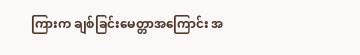ကြားက ချစ်ခြင်းမေတ္တာအကြောင်း အ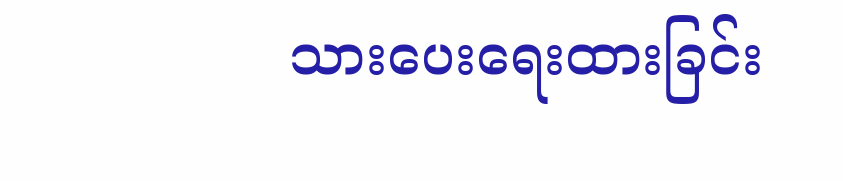သားပေးရေးထားခြင်း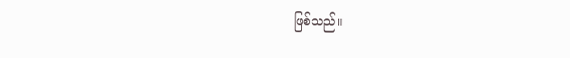ဖြစ်သည်။